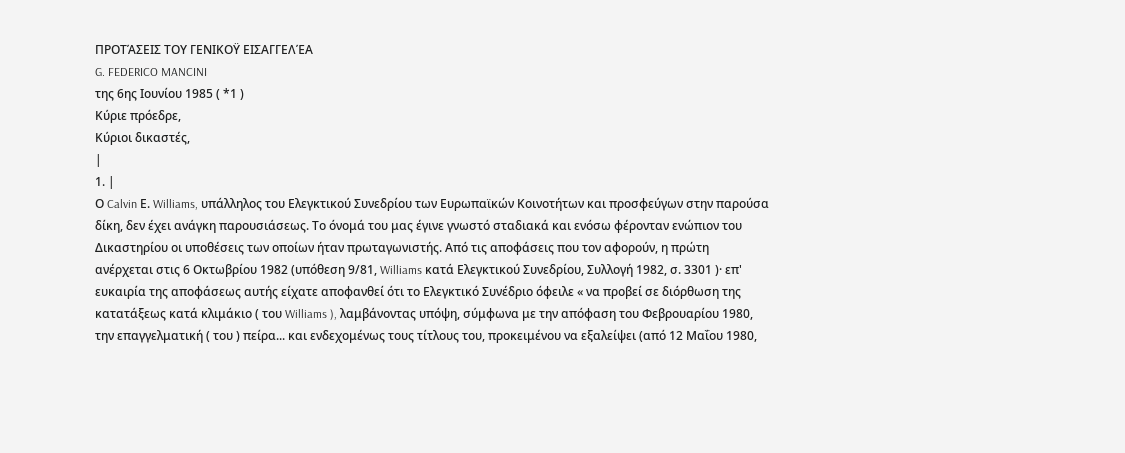ΠΡΟΤΆΣΕΙΣ ΤΟΥ ΓΕΝΙΚΟΫ ΕΙΣΑΓΓΕΛΈΑ
G. FEDERICO MANCINI
της 6ης Ιουνίου 1985 ( *1 )
Κύριε πρόεδρε,
Κύριοι δικαστές,
|
1. |
Ο Calvin Ε. Williams, υπάλληλος του Ελεγκτικού Συνεδρίου των Ευρωπαϊκών Κοινοτήτων και προσφεύγων στην παρούσα δίκη, δεν έχει ανάγκη παρουσιάσεως. Το όνομά του μας έγινε γνωστό σταδιακά και ενόσω φέρονταν ενώπιον του Δικαστηρίου οι υποθέσεις των οποίων ήταν πρωταγωνιστής. Από τις αποφάσεις που τον αφορούν, η πρώτη ανέρχεται στις 6 Οκτωβρίου 1982 (υπόθεση 9/81, Williams κατά Ελεγκτικού Συνεδρίου, Συλλογή 1982, σ. 3301 )· επ' ευκαιρία της αποφάσεως αυτής είχατε αποφανθεί ότι το Ελεγκτικό Συνέδριο όφειλε « να προβεί σε διόρθωση της κατατάξεως κατά κλιμάκιο ( του Williams ), λαμβάνοντας υπόψη, σύμφωνα με την απόφαση του Φεβρουαρίου 1980, την επαγγελματική ( του ) πείρα... και ενδεχομένως τους τίτλους του, προκειμένου να εξαλείψει (από 12 Μαΐου 1980,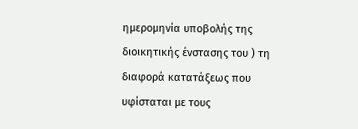ημερομηνία υποβολής της διοικητικής ένστασης του ) τη διαφορά κατατάξεως που υφίσταται με τους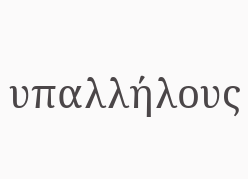υπαλλήλους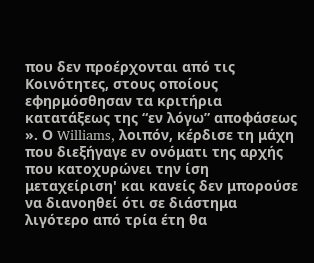που δεν προέρχονται από τις Κοινότητες, στους οποίους εφηρμόσθησαν τα κριτήρια κατατάξεως της “εν λόγω” αποφάσεως ». Ο Williams, λοιπόν, κέρδισε τη μάχη που διεξήγαγε εν ονόματι της αρχής που κατοχυρώνει την ίση μεταχείριση' και κανείς δεν μπορούσε να διανοηθεί ότι σε διάστημα λιγότερο από τρία έτη θα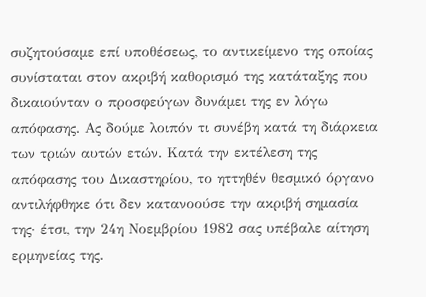συζητούσαμε επί υποθέσεως, το αντικείμενο της οποίας συνίσταται στον ακριβή καθορισμό της κατάταξης που δικαιούνταν ο προσφεύγων δυνάμει της εν λόγω απόφασης. Ας δούμε λοιπόν τι συνέβη κατά τη διάρκεια των τριών αυτών ετών. Κατά την εκτέλεση της απόφασης του Δικαστηρίου, το ηττηθέν θεσμικό όργανο αντιλήφθηκε ότι δεν κατανοούσε την ακριβή σημασία της· έτσι, την 24η Νοεμβρίου 1982 σας υπέβαλε αίτηση ερμηνείας της.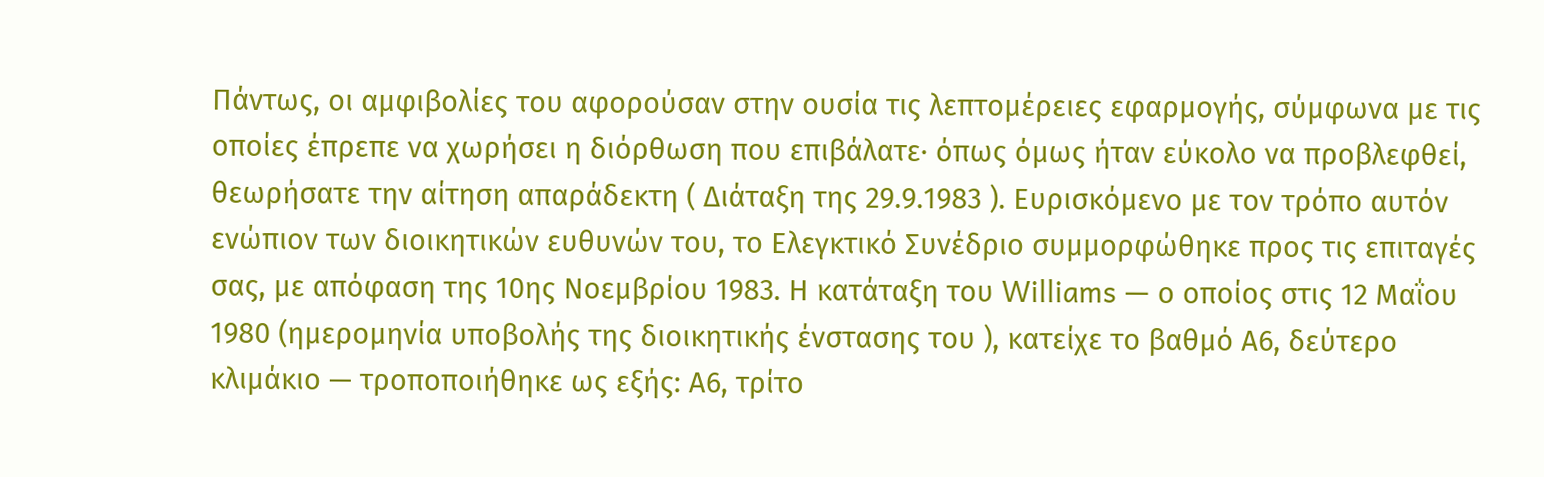Πάντως, οι αμφιβολίες του αφορούσαν στην ουσία τις λεπτομέρειες εφαρμογής, σύμφωνα με τις οποίες έπρεπε να χωρήσει η διόρθωση που επιβάλατε· όπως όμως ήταν εύκολο να προβλεφθεί, θεωρήσατε την αίτηση απαράδεκτη ( Διάταξη της 29.9.1983 ). Ευρισκόμενο με τον τρόπο αυτόν ενώπιον των διοικητικών ευθυνών του, το Ελεγκτικό Συνέδριο συμμορφώθηκε προς τις επιταγές σας, με απόφαση της 10ης Νοεμβρίου 1983. Η κατάταξη του Williams — ο οποίος στις 12 Μαΐου 1980 (ημερομηνία υποβολής της διοικητικής ένστασης του ), κατείχε το βαθμό Α6, δεύτερο κλιμάκιο — τροποποιήθηκε ως εξής: Α6, τρίτο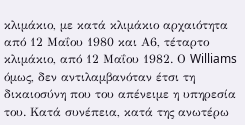κλιμάκιο, με κατά κλιμάκιο αρχαιότητα από 12 Μαΐου 1980 και Α6, τέταρτο κλιμάκιο, από 12 Μαΐου 1982. Ο Williams όμως, δεν αντιλαμβανόταν έτσι τη δικαιοσύνη που του απένειμε η υπηρεσία του. Κατά συνέπεια, κατά της ανωτέρω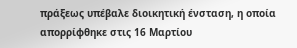πράξεως υπέβαλε διοικητική ένσταση, η οποία απορρίφθηκε στις 16 Μαρτίου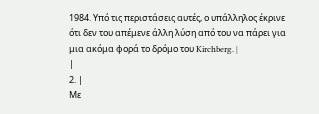1984. Υπό τις περιστάσεις αυτές, ο υπάλληλος έκρινε ότι δεν του απέμενε άλλη λύση από του να πάρει για μια ακόμα φορά το δρόμο του Kirchberg. |
|
2. |
Με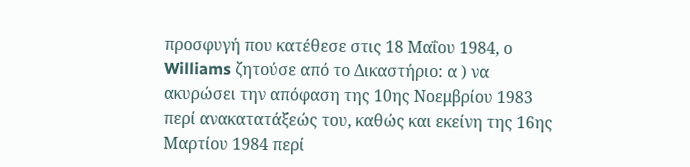προσφυγή που κατέθεσε στις 18 Μαΐου 1984, ο Williams ζητούσε από το Δικαστήριο: α ) να ακυρώσει την απόφαση της 10ης Νοεμβρίου 1983 περί ανακατατάξεώς του, καθώς και εκείνη της 16ης Μαρτίου 1984 περί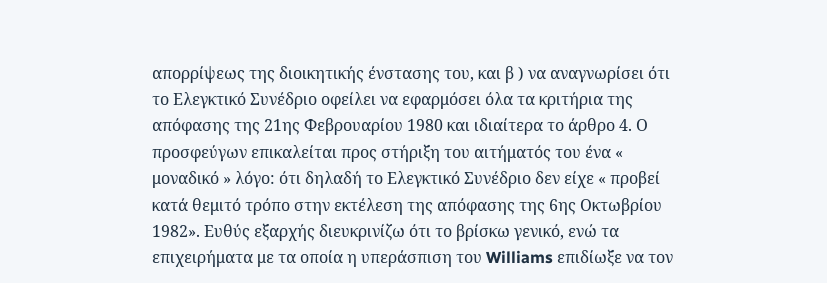απορρίψεως της διοικητικής ένστασης του, και β ) να αναγνωρίσει ότι το Ελεγκτικό Συνέδριο οφείλει να εφαρμόσει όλα τα κριτήρια της απόφασης της 21ης Φεβρουαρίου 1980 και ιδιαίτερα το άρθρο 4. Ο προσφεύγων επικαλείται προς στήριξη του αιτήματός του ένα « μοναδικό » λόγο: ότι δηλαδή το Ελεγκτικό Συνέδριο δεν είχε « προβεί κατά θεμιτό τρόπο στην εκτέλεση της απόφασης της 6ης Οκτωβρίου 1982». Ευθύς εξαρχής διευκρινίζω ότι το βρίσκω γενικό, ενώ τα επιχειρήματα με τα οποία η υπεράσπιση του Williams επιδίωξε να τον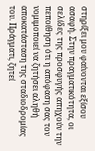στηρίξει μου φαίνονται εξίσου ασαφή. Στην πραγματικότητα, οι σελίδες της προσφυγής απηχούν την πεποίθηση ότι η απόφαση σας τον νομιμοποιεί να ζητήσει αληθή αποκατάσταση της σταδιοδρομίας του. Πράγματι, ζητεί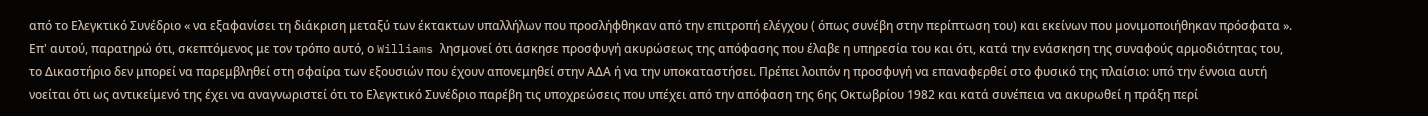από το Ελεγκτικό Συνέδριο « να εξαφανίσει τη διάκριση μεταξύ των έκτακτων υπαλλήλων που προσλήφθηκαν από την επιτροπή ελέγχου ( όπως συνέβη στην περίπτωση του) και εκείνων που μονιμοποιήθηκαν πρόσφατα ». Επ' αυτού, παρατηρώ ότι, σκεπτόμενος με τον τρόπο αυτό, ο Williams λησμονεί ότι άσκησε προσφυγή ακυρώσεως της απόφασης που έλαβε η υπηρεσία του και ότι, κατά την ενάσκηση της συναφούς αρμοδιότητας του, το Δικαστήριο δεν μπορεί να παρεμβληθεί στη σφαίρα των εξουσιών που έχουν απονεμηθεί στην ΑΔΑ ή να την υποκαταστήσει. Πρέπει λοιπόν η προσφυγή να επαναφερθεί στο φυσικό της πλαίσιο: υπό την έννοια αυτή νοείται ότι ως αντικείμενό της έχει να αναγνωριστεί ότι το Ελεγκτικό Συνέδριο παρέβη τις υποχρεώσεις που υπέχει από την απόφαση της 6ης Οκτωβρίου 1982 και κατά συνέπεια να ακυρωθεί η πράξη περί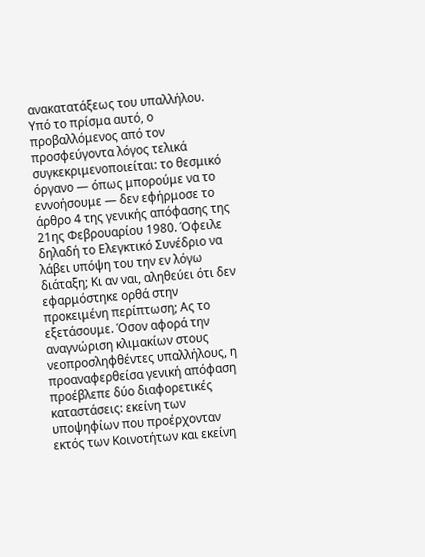ανακατατάξεως του υπαλλήλου. Υπό το πρίσμα αυτό, ο προβαλλόμενος από τον προσφεύγοντα λόγος τελικά συγκεκριμενοποιείται: το θεσμικό όργανο — όπως μπορούμε να το εννοήσουμε — δεν εφήρμοσε το άρθρο 4 της γενικής απόφασης της 21ης Φεβρουαρίου 1980. Όφειλε δηλαδή το Ελεγκτικό Συνέδριο να λάβει υπόψη του την εν λόγω διάταξη; Κι αν ναι, αληθεύει ότι δεν εφαρμόστηκε ορθά στην προκειμένη περίπτωση; Ας το εξετάσουμε. Όσον αφορά την αναγνώριση κλιμακίων στους νεοπροσληφθέντες υπαλλήλους, η προαναφερθείσα γενική απόφαση προέβλεπε δύο διαφορετικές καταστάσεις: εκείνη των υποψηφίων που προέρχονταν εκτός των Κοινοτήτων και εκείνη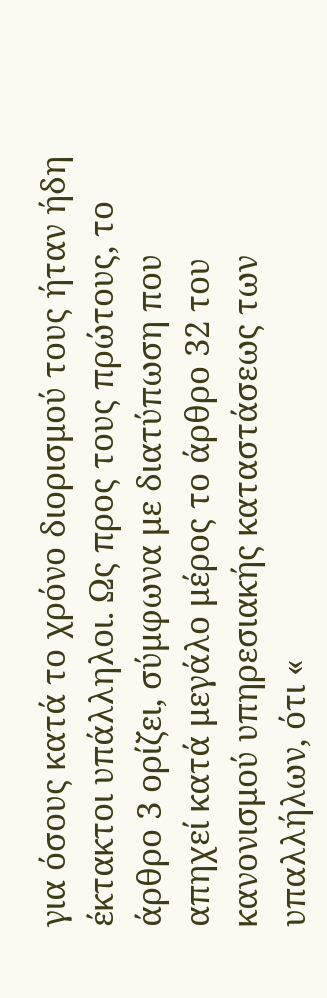για όσους κατά το χρόνο διορισμού τους ήταν ήδη έκτακτοι υπάλληλοι. Ως προς τους πρώτους, το άρθρο 3 ορίζει, σύμφωνα με διατύπωση που απηχεί κατά μεγάλο μέρος το άρθρο 32 του κανονισμού υπηρεσιακής καταστάσεως των υπαλλήλων, ότι «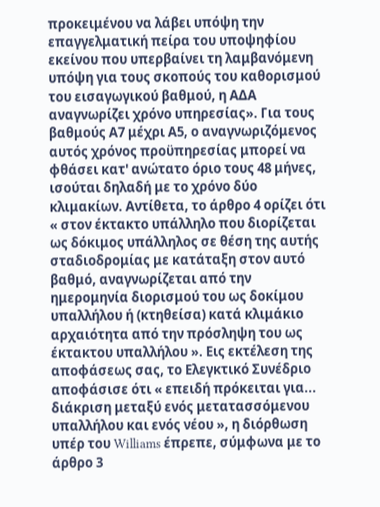προκειμένου να λάβει υπόψη την επαγγελματική πείρα του υποψηφίου εκείνου που υπερβαίνει τη λαμβανόμενη υπόψη για τους σκοπούς του καθορισμού του εισαγωγικού βαθμού, η ΑΔΑ αναγνωρίζει χρόνο υπηρεσίας». Για τους βαθμούς Α7 μέχρι Α5, ο αναγνωριζόμενος αυτός χρόνος προϋπηρεσίας μπορεί να φθάσει κατ' ανώτατο όριο τους 48 μήνες, ισούται δηλαδή με το χρόνο δύο κλιμακίων. Αντίθετα, το άρθρο 4 ορίζει ότι « στον έκτακτο υπάλληλο που διορίζεται ως δόκιμος υπάλληλος σε θέση της αυτής σταδιοδρομίας με κατάταξη στον αυτό βαθμό, αναγνωρίζεται από την ημερομηνία διορισμού του ως δοκίμου υπαλλήλου ή (κτηθείσα) κατά κλιμάκιο αρχαιότητα από την πρόσληψη του ως έκτακτου υπαλλήλου ». Εις εκτέλεση της αποφάσεως σας, το Ελεγκτικό Συνέδριο αποφάσισε ότι « επειδή πρόκειται για... διάκριση μεταξύ ενός μετατασσόμενου υπαλλήλου και ενός νέου », η διόρθωση υπέρ του Williams έπρεπε, σύμφωνα με το άρθρο 3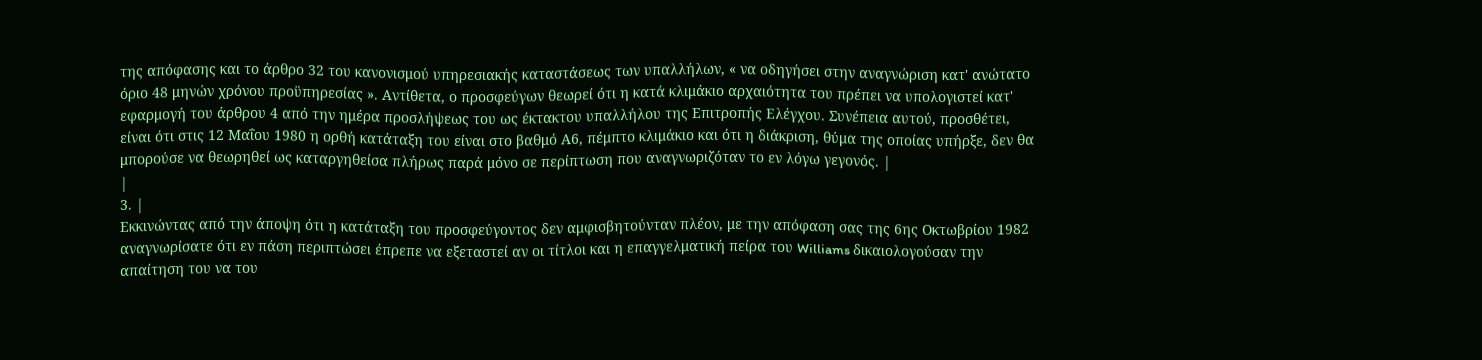της απόφασης και το άρθρο 32 του κανονισμού υπηρεσιακής καταστάσεως των υπαλλήλων, « να οδηγήσει στην αναγνώριση κατ' ανώτατο όριο 48 μηνών χρόνου προϋπηρεσίας ». Αντίθετα, ο προσφεύγων θεωρεί ότι η κατά κλιμάκιο αρχαιότητα του πρέπει να υπολογιστεί κατ' εφαρμογή του άρθρου 4 από την ημέρα προσλήψεως του ως έκτακτου υπαλλήλου της Επιτροπής Ελέγχου. Συνέπεια αυτού, προσθέτει, είναι ότι στις 12 Μαΐου 1980 η ορθή κατάταξη του είναι στο βαθμό Α6, πέμπτο κλιμάκιο και ότι η διάκριση, θύμα της οποίας υπήρξε, δεν θα μπορούσε να θεωρηθεί ως καταργηθείσα πλήρως παρά μόνο σε περίπτωση που αναγνωριζόταν το εν λόγω γεγονός. |
|
3. |
Εκκινώντας από την άποψη ότι η κατάταξη του προσφεύγοντος δεν αμφισβητούνταν πλέον, με την απόφαση σας της 6ης Οκτωβρίου 1982 αναγνωρίσατε ότι εν πάση περιπτώσει έπρεπε να εξεταστεί αν οι τίτλοι και η επαγγελματική πείρα του Williams δικαιολογούσαν την απαίτηση του να του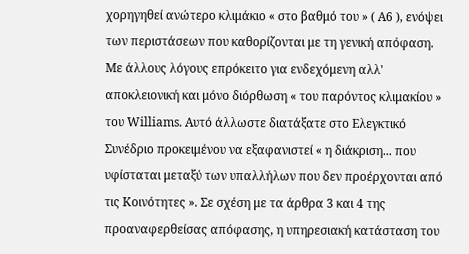χορηγηθεί ανώτερο κλιμάκιο « στο βαθμό του » ( Α6 ), ενόψει των περιστάσεων που καθορίζονται με τη γενική απόφαση. Με άλλους λόγους επρόκειτο για ενδεχόμενη αλλ' αποκλειονική και μόνο διόρθωση « του παρόντος κλιμακίου » του Williams. Αυτό άλλωστε διατάξατε στο Ελεγκτικό Συνέδριο προκειμένου να εξαφανιστεί « η διάκριση... που υφίσταται μεταξύ των υπαλλήλων που δεν προέρχονται από τις Κοινότητες ». Σε σχέση με τα άρθρα 3 και 4 της προαναφερθείσας απόφασης, η υπηρεσιακή κατάσταση του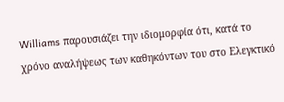Williams παρουσιάζει την ιδιομορφία ότι, κατά το χρόνο αναλήψεως των καθηκόντων του στο Ελεγκτικό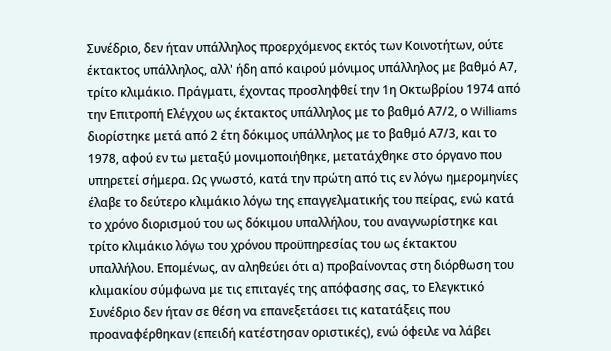Συνέδριο, δεν ήταν υπάλληλος προερχόμενος εκτός των Κοινοτήτων, ούτε έκτακτος υπάλληλος, αλλ' ήδη από καιρού μόνιμος υπάλληλος με βαθμό Α7, τρίτο κλιμάκιο. Πράγματι, έχοντας προσληφθεί την 1η Οκτωβρίου 1974 από την Επιτροπή Ελέγχου ως έκτακτος υπάλληλος με το βαθμό Α7/2, ο Williams διορίστηκε μετά από 2 έτη δόκιμος υπάλληλος με το βαθμό Α7/3, και το 1978, αφού εν τω μεταξύ μονιμοποιήθηκε, μετατάχθηκε στο όργανο που υπηρετεί σήμερα. Ως γνωστό, κατά την πρώτη από τις εν λόγω ημερομηνίες έλαβε το δεύτερο κλιμάκιο λόγω της επαγγελματικής του πείρας, ενώ κατά το χρόνο διορισμού του ως δόκιμου υπαλλήλου, του αναγνωρίστηκε και τρίτο κλιμάκιο λόγω του χρόνου προϋπηρεσίας του ως έκτακτου υπαλλήλου. Επομένως, αν αληθεύει ότι α) προβαίνοντας στη διόρθωση του κλιμακίου σύμφωνα με τις επιταγές της απόφασης σας, το Ελεγκτικό Συνέδριο δεν ήταν σε θέση να επανεξετάσει τις κατατάξεις που προαναφέρθηκαν (επειδή κατέστησαν οριστικές), ενώ όφειλε να λάβει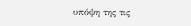υπόψη της τις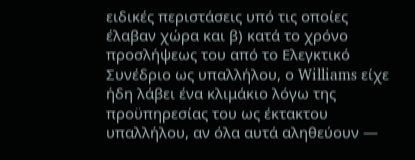ειδικές περιστάσεις υπό τις οποίες έλαβαν χώρα και β) κατά το χρόνο προσλήψεως του από το Ελεγκτικό Συνέδριο ως υπαλλήλου, ο Williams είχε ήδη λάβει ένα κλιμάκιο λόγω της προϋπηρεσίας του ως έκτακτου υπαλλήλου, αν όλα αυτά αληθεύουν —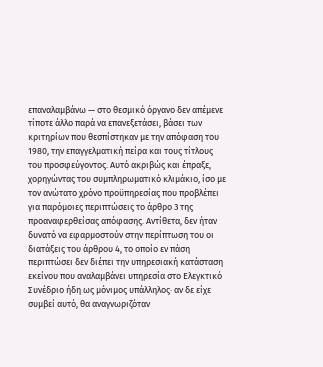επαναλαμβάνω — στο θεσμικό όργανο δεν απέμενε τίποτε άλλο παρά να επανεξετάσει, βάσει των κριτηρίων που θεσπίστηκαν με την απόφαση του 1980, την επαγγελματική πείρα και τους τίτλους του προσφεύγοντος. Αυτό ακριβώς και έπραξε, χορηγώντας του συμπληρωματικό κλιμάκιο, ίσο με τον ανώτατο χρόνο προϋπηρεσίας που προβλέπει για παρόμοιες περιπτώσεις το άρθρο 3 της προαναφερθείσας απόφασης. Αντίθετα, δεν ήταν δυνατό να εφαρμοστούν στην περίπτωση του οι διατάξεις του άρθρου 4, το οποίο εν πάση περιπτώσει δεν διέπει την υπηρεσιακή κατάσταση εκείνου που αναλαμβάνει υπηρεσία στο Ελεγκτικό Συνέδριο ήδη ως μόνιμος υπάλληλος· αν δε είχε συμβεί αυτό, θα αναγνωριζόταν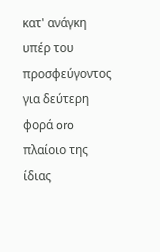κατ' ανάγκη υπέρ του προσφεύγοντος για δεύτερη φορά oro πλαίοιο της ίδιας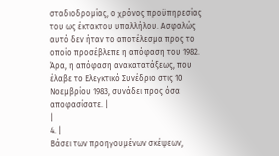σταδιοδρομίας, ο χρόνος προϋπηρεσίας του ως έκτακτου υπαλλήλου. Ασφαλώς αυτό δεν ήταν το αποτέλεσμα προς το οποίο προσέβλεπε η απόφαση του 1982. Άρα, η απόφαση ανακατατάξεως, που έλαβε το Ελεγκτικό Συνέδριο στις 10 Νοεμβρίου 1983, συνάδει προς όσα αποφασίσατε. |
|
4. |
Βάσει των προηγουμένων σκέψεων,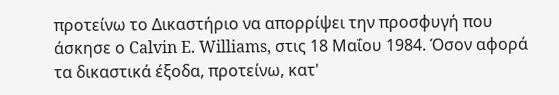προτείνω το Δικαστήριο να απορρίψει την προσφυγή που άσκησε ο Calvin E. Williams, στις 18 Μαΐου 1984. Όσον αφορά τα δικαστικά έξοδα, προτείνω, κατ'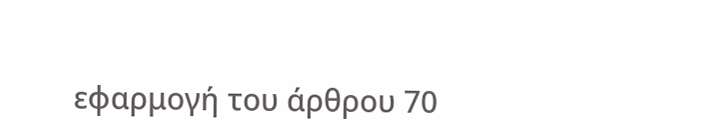εφαρμογή του άρθρου 70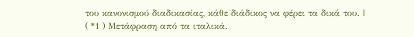του κανονισμού διαδικασίας, κάθε διάδικος να φέρει τα δικά του. |
( *1 ) Μετάφραση από τα ιταλικά.